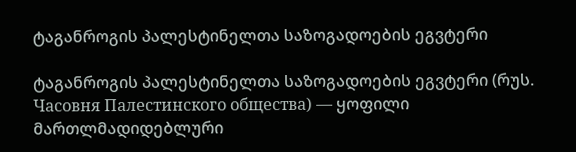ტაგანროგის პალესტინელთა საზოგადოების ეგვტერი

ტაგანროგის პალესტინელთა საზოგადოების ეგვტერი (რუს. Часовня Палестинского общества) — ყოფილი მართლმადიდებლური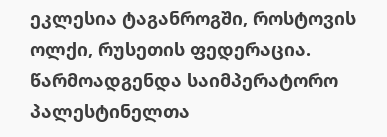ეკლესია ტაგანროგში, როსტოვის ოლქი, რუსეთის ფედერაცია. წარმოადგენდა საიმპერატორო პალესტინელთა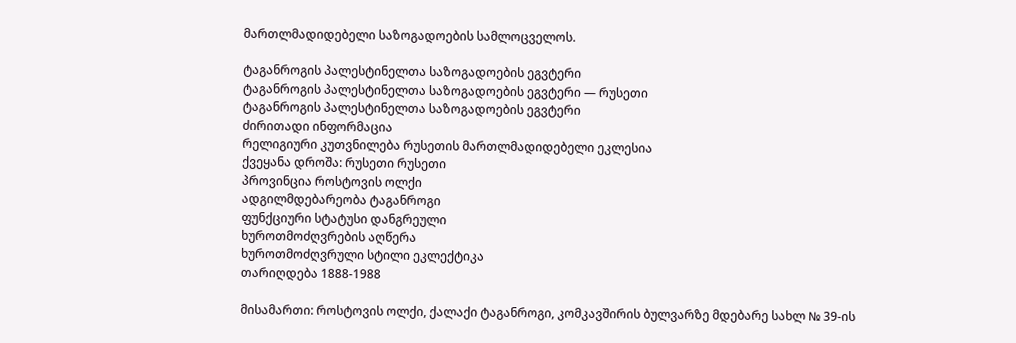მართლმადიდებელი საზოგადოების სამლოცველოს.

ტაგანროგის პალესტინელთა საზოგადოების ეგვტერი
ტაგანროგის პალესტინელთა საზოგადოების ეგვტერი — რუსეთი
ტაგანროგის პალესტინელთა საზოგადოების ეგვტერი
ძირითადი ინფორმაცია
რელიგიური კუთვნილება რუსეთის მართლმადიდებელი ეკლესია
ქვეყანა დროშა: რუსეთი რუსეთი
პროვინცია როსტოვის ოლქი
ადგილმდებარეობა ტაგანროგი
ფუნქციური სტატუსი დანგრეული
ხუროთმოძღვრების აღწერა
ხუროთმოძღვრული სტილი ეკლექტიკა
თარიღდება 1888-1988

მისამართი: როსტოვის ოლქი, ქალაქი ტაგანროგი, კომკავშირის ბულვარზე მდებარე სახლ № 39-ის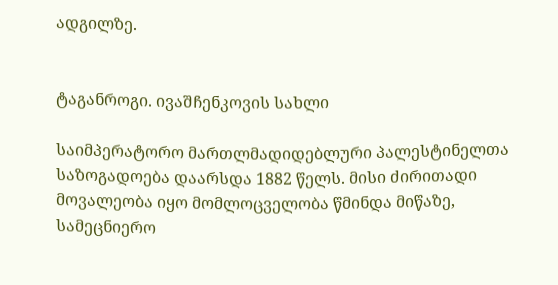ადგილზე.


ტაგანროგი. ივაშჩენკოვის სახლი

საიმპერატორო მართლმადიდებლური პალესტინელთა საზოგადოება დაარსდა 1882 წელს. მისი ძირითადი მოვალეობა იყო მომლოცველობა წმინდა მიწაზე, სამეცნიერო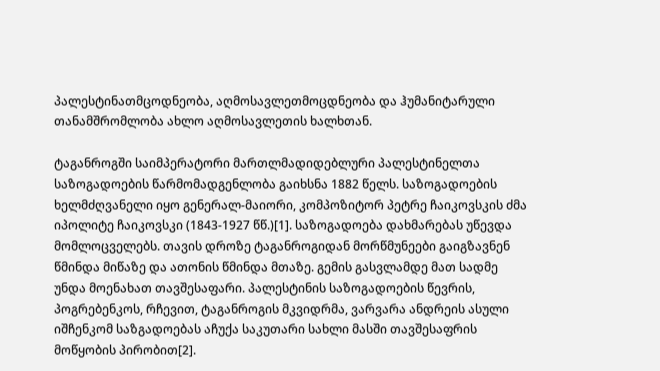პალესტინათმცოდნეობა, აღმოსავლეთმოცდნეობა და ჰუმანიტარული თანამშრომლობა ახლო აღმოსავლეთის ხალხთან.

ტაგანროგში საიმპერატორი მართლმადიდებლური პალესტინელთა საზოგადოების წარმომადგენლობა გაიხსნა 1882 წელს. საზოგადოების ხელმძღვანელი იყო გენერალ-მაიორი, კომპოზიტორ პეტრე ჩაიკოვსკის ძმა იპოლიტე ჩაიკოვსკი (1843-1927 წწ.)[1]. საზოგადოება დახმარებას უწევდა მომლოცველებს. თავის დროზე ტაგანროგიდან მორწმუნეები გაიგზავნენ წმინდა მიწაზე და ათონის წმინდა მთაზე. გემის გასვლამდე მათ სადმე უნდა მოენახათ თავშესაფარი. პალესტინის საზოგადოების წევრის, პოგრებენკოს, რჩევით, ტაგანროგის მკვიდრმა, ვარვარა ანდრეის ასული იშჩენკომ საზგადოებას აჩუქა საკუთარი სახლი მასში თავშესაფრის მოწყობის პირობით[2].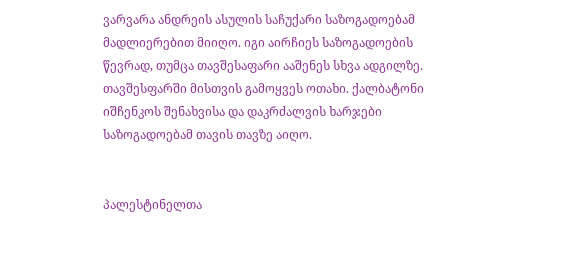ვარვარა ანდრეის ასულის საჩუქარი საზოგადოებამ მადლიერებით მიიღო. იგი აირჩიეს საზოგადოების წევრად, თუმცა თავშესაფარი ააშენეს სხვა ადგილზე. თავშესფარში მისთვის გამოყვეს ოთახი. ქალბატონი იშჩენკოს შენახვისა და დაკრძალვის ხარჯები საზოგადოებამ თავის თავზე აიღო.


პალესტინელთა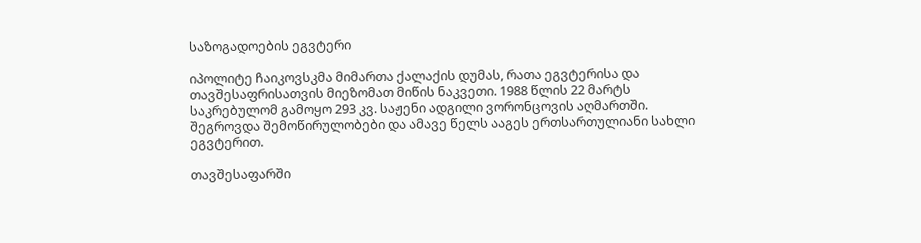საზოგადოების ეგვტერი

იპოლიტე ჩაიკოვსკმა მიმართა ქალაქის დუმას, რათა ეგვტერისა და თავშესაფრისათვის მიეზომათ მიწის ნაკვეთი. 1988 წლის 22 მარტს საკრებულომ გამოყო 293 კვ. საჟენი ადგილი ვორონცოვის აღმართში. შეგროვდა შემოწირულობები და ამავე წელს ააგეს ერთსართულიანი სახლი ეგვტერით.

თავშესაფარში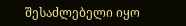შესაძლებელი იყო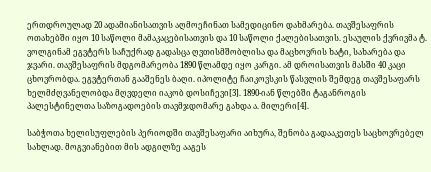ერთდროულად 20 ადამიანისათვის აღმოეჩინათ სამედიცინო დახმარება. თავშესაფრის ოთახებში იყო 10 საწოლი მამაკაცებისათვის და 10 საწოლი ქალებისათვის. ესაულის ქვრივმა ტ. ვოლგინამ ეგვტერს საჩუქრად გადასცა ღვთისმშობლისა და მაცხოვრის ხატი, სახარება და ჯვარი. თავშესაფრის მდგომარეობა 1890 წლამდე იყო კარგი. ამ დროისათვის მასში 40 კაცი ცხოვრობდა. ეგვტერთან გააშენეს ბაღი. იპოლიტე ჩაიკოვსკის წასვლის შემდეგ თავშესაფარს ხელმძღვანელობდა მღვდელი იაკობ დოსიჩევი[3]. 1890-იან წლებში ტაგანროგის პალესტინელთა საზოგადოების თავმჯდომარე გახდა ა. მილერი[4].

საბჭოთა ხელისუფლების პერიოდში თავშესაფარი აიხურა, შენობა გადააკეთეს საცხოვრებელ სახლად. მოგვიანებით მის ადგილზე ააგეს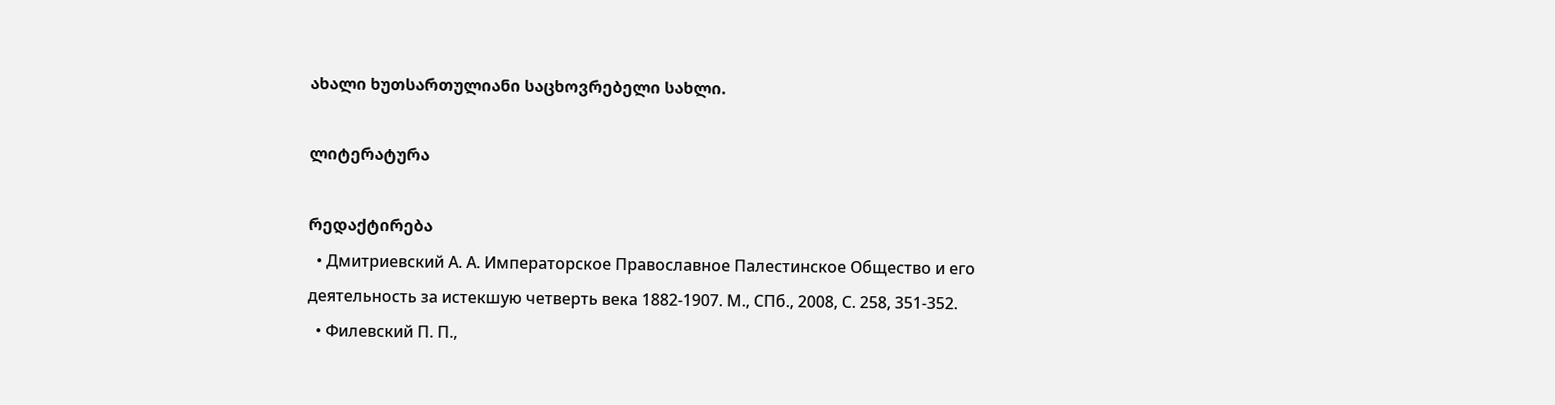ახალი ხუთსართულიანი საცხოვრებელი სახლი.

ლიტერატურა

რედაქტირება
  • Дмитриевский А. А. Императорское Православное Палестинское Общество и его деятельность за истекшую четверть века 1882-1907. М., СПб., 2008, С. 258, 351-352.
  • Филевский П. П.,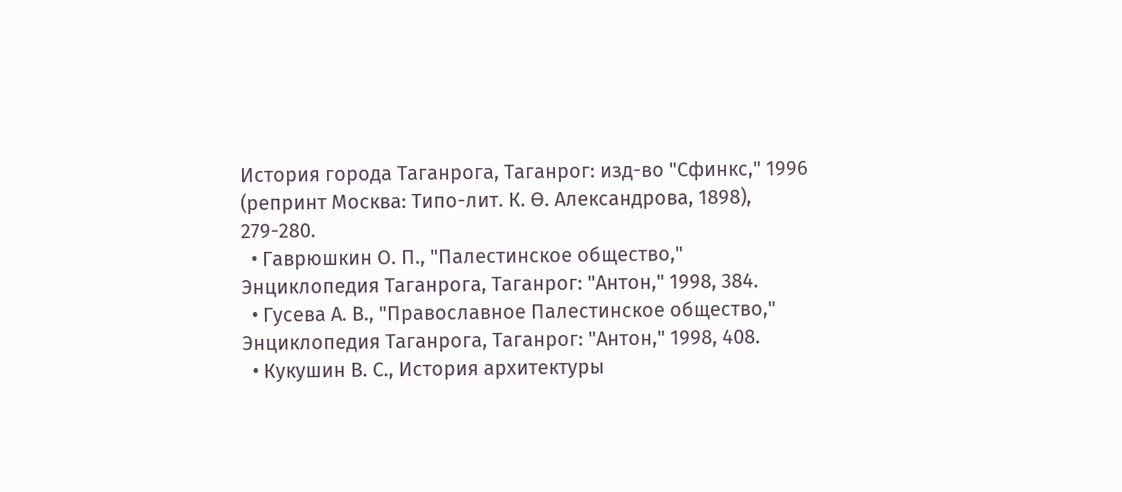История города Таганрога, Таганрог: изд-во "Сфинкс," 1996 (репринт Москва: Типо-лит. К. Ө. Александрова, 1898), 279-280.
  • Гаврюшкин О. П., "Палестинское общество," Энциклопедия Таганрога, Таганрог: "Антон," 1998, 384.
  • Гусева А. В., "Православное Палестинское общество," Энциклопедия Таганрога, Таганрог: "Антон," 1998, 408.
  • Кукушин В. С., История архитектуры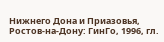Нижнего Дона и Приазовья, Ростов-на-Дону: ГинГо, 1996, гл.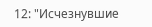12: "Исчезнувшие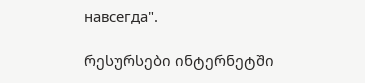навсегда".

რესურსები ინტერნეტში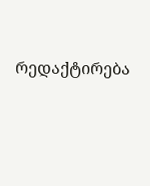რედაქტირება